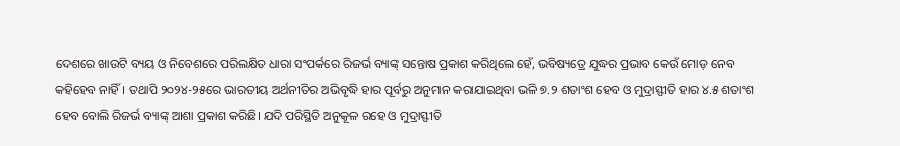ଦେଶରେ ଖାଉଟି ବ୍ୟୟ ଓ ନିବେଶରେ ପରିଲକ୍ଷିତ ଧାରା ସଂପର୍କରେ ରିଜର୍ଭ ବ୍ୟାଙ୍କ୍ ସନ୍ତୋଷ ପ୍ରକାଶ କରିଥିଲେ ହେଁ, ଭବିଷ୍ୟତ୍ରେ ଯୁଦ୍ଧର ପ୍ରଭାବ କେଉଁ ମୋଡ଼ ନେବ କହିହେବ ନାହିଁ। ତଥାପି ୨୦୨୪-୨୫ରେ ଭାରତୀୟ ଅର୍ଥନୀତିର ଅଭିବୃଦ୍ଧି ହାର ପୂର୍ବରୁ ଅନୁମାନ କରାଯାଇଥିବା ଭଳି ୭.୨ ଶତାଂଶ ହେବ ଓ ମୁଦ୍ରାସ୍ଫୀତି ହାର ୪.୫ ଶତାଂଶ ହେବ ବୋଲି ରିଜର୍ଭ ବ୍ୟାଙ୍କ୍ ଆଶା ପ୍ରକାଶ କରିଛି। ଯଦି ପରିସ୍ଥିତି ଅନୁକୂଳ ରହେ ଓ ମୁଦ୍ରାସ୍ଫୀତି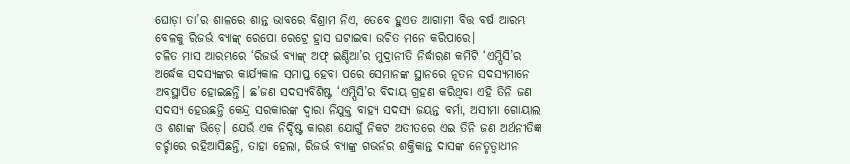ଘୋଡ଼ା ତା’ର ଶାଳରେ ଶାନ୍ତ ଭାବରେ ବିଶ୍ରାମ ନିଏ, ତେବେ ହୁଏତ ଆଗାମୀ ବିତ୍ତ ବର୍ଷ ଆରମ୍ଭ ବେଳକୁ ରିଜର୍ଭ ବ୍ୟାଙ୍କ୍ ରେପୋ ରେଟ୍ରେ ହ୍ରାସ ଘଟାଇବା ଉଚିତ ମନେ କରିପାରେ।
ଚଳିତ ମାସ ଆରମ୍ଭରେ ‘ରିଜର୍ଭ ବ୍ୟାଙ୍କ୍ ଅଫ୍ ଇଣ୍ଡିଆ’ର ମୁଦ୍ରାନୀତି ନିର୍ଦ୍ଧାରଣ କମିଟି ‘ଏମ୍ପିସି’ର ଅର୍ଦ୍ଧେକ ସଦସ୍ୟଙ୍କର କାର୍ଯ୍ୟକାଳ ସମାପ୍ତ ହେବା ପରେ ସେମାନଙ୍କ ସ୍ଥାନରେ ନୂତନ ସଦସ୍ୟମାନେ ଅବସ୍ଥାପିତ ହୋଇଛନ୍ତି। ଛ’ଜଣ ସଦସ୍ୟବିଶିଷ୍ଟ ‘ଏମ୍ପିସି’ର ବିଦାୟ ଗ୍ରହଣ କରିଥିବା ଏହି ତିନି ଜଣ ସଦସ୍ୟ ହେଉଛନ୍ତି କେନ୍ଦ୍ର ସରକାରଙ୍କ ଦ୍ବାରା ନିଯୁକ୍ତ ବାହ୍ୟ ସଦସ୍ୟ ଜୟନ୍ତ ବର୍ମା, ଅସୀମା ଗୋୟାଲ ଓ ଶଶାଙ୍କ ଭିଡ଼େ। ଯେଉଁ ଏକ ନିର୍ଦ୍ଦିଷ୍ଟ କାରଣ ଯୋଗୁଁ ନିକଟ ଅତୀତରେ ଏଇ ତିନି ଜଣ ଅର୍ଥନୀତିଜ୍ଞ ଚର୍ଚ୍ଚାରେ ରହିଆସିଛନ୍ତି, ତାହା ହେଲା, ରିଜର୍ଭ ବ୍ୟାଙ୍କ୍ର ଗଭର୍ନର ଶକ୍ତିକାନ୍ତ ଦାସଙ୍କ ନେତୃତ୍ବାଧୀନ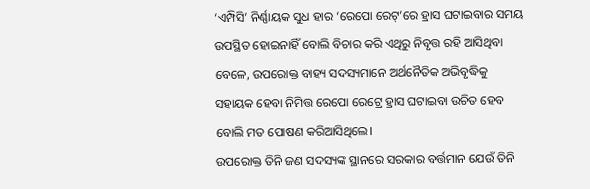‘ଏମ୍ପିସି’ ନିର୍ଣ୍ଣାୟକ ସୁଧ ହାର ‘ରେପୋ ରେଟ୍’ରେ ହ୍ରାସ ଘଟାଇବାର ସମୟ ଉପସ୍ଥିତ ହୋଇନାହିଁ ବୋଲି ବିଚାର କରି ଏଥିରୁ ନିବୃତ୍ତ ରହି ଆସିଥିବା ବେଳେ, ଉପରୋକ୍ତ ବାହ୍ୟ ସଦସ୍ୟମାନେ ଅର୍ଥନୈତିକ ଅଭିବୃଦ୍ଧିକୁ ସହାୟକ ହେବା ନିମିତ୍ତ ରେପୋ ରେଟ୍ରେ ହ୍ରାସ ଘଟାଇବା ଉଚିତ ହେବ ବୋଲି ମତ ପୋଷଣ କରିଆସିଥିଲେ।
ଉପରୋକ୍ତ ତିନି ଜଣ ସଦସ୍ୟଙ୍କ ସ୍ଥାନରେ ସରକାର ବର୍ତ୍ତମାନ ଯେଉଁ ତିନି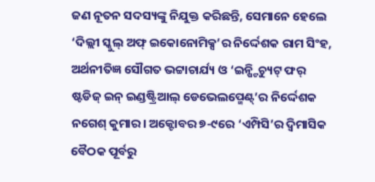ଜଣ ନୂତନ ସଦସ୍ୟଙ୍କୁ ନିଯୁକ୍ତ କରିଛନ୍ତି, ସେମାନେ ହେଲେ ‘ଦିଲ୍ଲୀ ସ୍କୁଲ୍ ଅଫ୍ ଇକୋନୋମିକ୍ସ’ର ନିର୍ଦ୍ଦେଶକ ରାମ ସିଂହ, ଅର୍ଥନୀତିଜ୍ଞ ସୌଗତ ଭଟ୍ଟାଚାର୍ଯ୍ୟ ଓ ‘ଇନ୍ଷ୍ଟିଚ୍ୟୁଟ୍ ଫର୍ ଷ୍ଟଡିଜ୍ ଇନ୍ ଇଣ୍ଡଷ୍ଟ୍ରିଆଲ୍ ଡେଭେଲପ୍ମେଣ୍ଟ୍’ର ନିର୍ଦ୍ଦେଶକ ନଗେଶ୍ କୁମାର। ଅକ୍ଟୋବର ୭-୯ରେ ‘ଏମ୍ପିସି’ର ଦ୍ବିମାସିକ ବୈଠକ ପୂର୍ବରୁ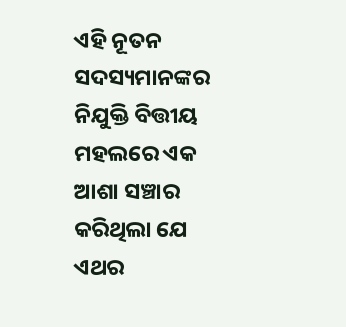ଏହି ନୂତନ ସଦସ୍ୟମାନଙ୍କର ନିଯୁକ୍ତି ବିତ୍ତୀୟ ମହଲରେ ଏକ ଆଶା ସଞ୍ଚାର କରିଥିଲା ଯେ ଏଥର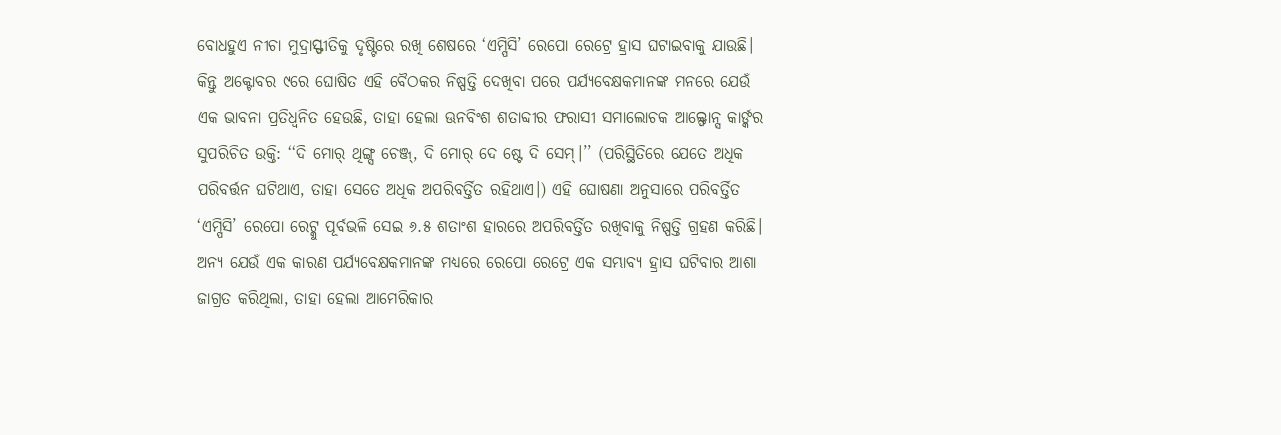ବୋଧହୁଏ ନୀଚା ମୁଦ୍ରାସ୍ଫୀତିକୁ ଦୃଷ୍ଟିରେ ରଖି ଶେଷରେ ‘ଏମ୍ପିସି’ ରେପୋ ରେଟ୍ରେ ହ୍ରାସ ଘଟାଇବାକୁ ଯାଉଛି। କିନ୍ତୁ ଅକ୍ଟୋବର ୯ରେ ଘୋଷିତ ଏହି ବୈଠକର ନିଷ୍ପତ୍ତି ଦେଖିବା ପରେ ପର୍ଯ୍ୟବେକ୍ଷକମାନଙ୍କ ମନରେ ଯେଉଁ ଏକ ଭାବନା ପ୍ରତିଧ୍ବନିତ ହେଉଛି, ତାହା ହେଲା ଊନବିଂଶ ଶତାବ୍ଦୀର ଫରାସୀ ସମାଲୋଚକ ଆଲ୍ଫୋନ୍ସ କାର୍ଙ୍କର ସୁପରିଚିତ ଉକ୍ତି: ‘‘ଦି ମୋର୍ ଥିଙ୍ଗ୍ସ ଚେଞ୍ଜ୍, ଦି ମୋର୍ ଦେ ଷ୍ଟେ ଦି ସେମ୍।’’ (ପରିସ୍ଥିତିରେ ଯେତେ ଅଧିକ ପରିବର୍ତ୍ତନ ଘଟିଥାଏ, ତାହା ସେତେ ଅଧିକ ଅପରିବର୍ତ୍ତିତ ରହିଥାଏ।) ଏହି ଘୋଷଣା ଅନୁସାରେ ପରିବର୍ତ୍ତିତ ‘ଏମ୍ପିସି’ ରେପୋ ରେଟ୍କୁ ପୂର୍ବଭଳି ସେଇ ୬.୫ ଶତାଂଶ ହାରରେ ଅପରିବର୍ତ୍ତିତ ରଖିବାକୁ ନିଷ୍ପତ୍ତି ଗ୍ରହଣ କରିଛି।
ଅନ୍ୟ ଯେଉଁ ଏକ କାରଣ ପର୍ଯ୍ୟବେକ୍ଷକମାନଙ୍କ ମଧ୍ୟରେ ରେପୋ ରେଟ୍ରେ ଏକ ସମ୍ଭାବ୍ୟ ହ୍ରାସ ଘଟିବାର ଆଶା ଜାଗ୍ରତ କରିଥିଲା, ତାହା ହେଲା ଆମେରିକାର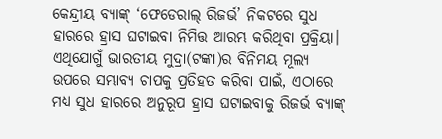କେନ୍ଦ୍ରୀୟ ବ୍ୟାଙ୍କ୍ ‘ଫେଡେରାଲ୍ ରିଜର୍ଭ’ ନିକଟରେ ସୁଧ ହାରରେ ହ୍ରାସ ଘଟାଇବା ନିମିତ୍ତ ଆରମ୍ଭ କରିଥିବା ପ୍ରକ୍ରିୟା। ଏଥିଯୋଗୁଁ ଭାରତୀୟ ମୁଦ୍ରା(ଟଙ୍କା)ର ବିନିମୟ ମୂଲ୍ୟ ଉପରେ ସମ୍ଭାବ୍ୟ ଚାପକୁ ପ୍ରତିହତ କରିବା ପାଇଁ, ଏଠାରେ ମଧ୍ୟ ସୁଧ ହାରରେ ଅନୁରୂପ ହ୍ରାସ ଘଟାଇବାକୁ ରିଜର୍ଭ ବ୍ୟାଙ୍କ୍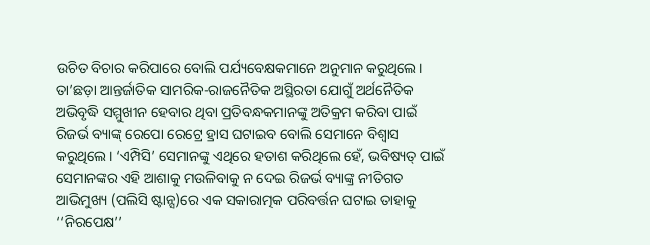ଉଚିତ ବିଚାର କରିପାରେ ବୋଲି ପର୍ଯ୍ୟବେକ୍ଷକମାନେ ଅନୁମାନ କରୁଥିଲେ। ତା’ଛଡ଼ା ଆନ୍ତର୍ଜାତିକ ସାମରିକ-ରାଜନୈତିକ ଅସ୍ଥିରତା ଯୋଗୁଁ ଅର୍ଥନୈତିକ ଅଭିବୃଦ୍ଧି ସମ୍ମୁଖୀନ ହେବାର ଥିବା ପ୍ରତିବନ୍ଧକମାନଙ୍କୁ ଅତିକ୍ରମ କରିବା ପାଇଁ ରିଜର୍ଭ ବ୍ୟାଙ୍କ୍ ରେପୋ ରେଟ୍ରେ ହ୍ରାସ ଘଟାଇବ ବୋଲି ସେମାନେ ବିଶ୍ବାସ କରୁଥିଲେ। ‘ଏମ୍ପିସି’ ସେମାନଙ୍କୁ ଏଥିରେ ହତାଶ କରିଥିଲେ ହେଁ, ଭବିଷ୍ୟତ୍ ପାଇଁ ସେମାନଙ୍କର ଏହି ଆଶାକୁ ମଉଳିବାକୁ ନ ଦେଇ ରିଜର୍ଭ ବ୍ୟାଙ୍କ୍ର ନୀତିଗତ ଆଭିମୁଖ୍ୟ (ପଲିସି ଷ୍ଟାନ୍ସ)ରେ ଏକ ସକାରାତ୍ମକ ପରିବର୍ତ୍ତନ ଘଟାଇ ତାହାକୁ ‘‘ନିରପେକ୍ଷ’’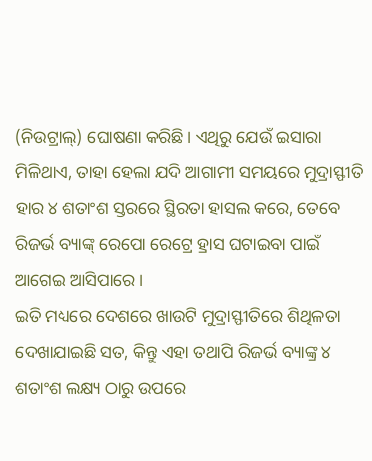(ନିଉଟ୍ରାଲ୍) ଘୋଷଣା କରିଛି। ଏଥିରୁ ଯେଉଁ ଇସାରା ମିଳିଥାଏ, ତାହା ହେଲା ଯଦି ଆଗାମୀ ସମୟରେ ମୁଦ୍ରାସ୍ଫୀତି ହାର ୪ ଶତାଂଶ ସ୍ତରରେ ସ୍ଥିରତା ହାସଲ କରେ, ତେବେ ରିଜର୍ଭ ବ୍ୟାଙ୍କ୍ ରେପୋ ରେଟ୍ରେ ହ୍ରାସ ଘଟାଇବା ପାଇଁ ଆଗେଇ ଆସିପାରେ।
ଇତି ମଧ୍ୟରେ ଦେଶରେ ଖାଉଟି ମୁଦ୍ରାସ୍ଫୀତିରେ ଶିଥିଳତା ଦେଖାଯାଇଛି ସତ, କିନ୍ତୁ ଏହା ତଥାପି ରିଜର୍ଭ ବ୍ୟାଙ୍କ୍ର ୪ ଶତାଂଶ ଲକ୍ଷ୍ୟ ଠାରୁ ଉପରେ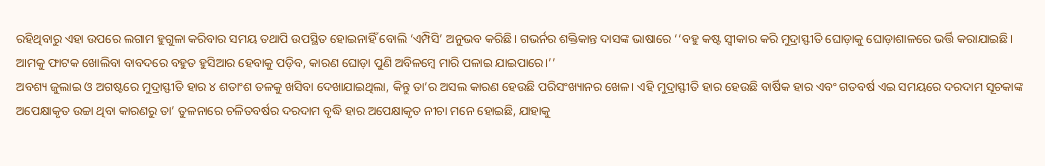ରହିଥିବାରୁ ଏହା ଉପରେ ଲଗାମ ହୁଗୁଳା କରିବାର ସମୟ ତଥାପି ଉପସ୍ଥିତ ହୋଇନାହିଁ ବୋଲି ‘ଏମ୍ପିସି’ ଅନୁଭବ କରିଛି। ଗଭର୍ନର ଶକ୍ତିକାନ୍ତ ଦାସଙ୍କ ଭାଷାରେ ‘‘ବହୁ କଷ୍ଟ ସ୍ବୀକାର କରି ମୁଦ୍ରାସ୍ଫୀତି ଘୋଡ଼ାକୁ ଘୋଡ଼ାଶାଳରେ ଭର୍ତ୍ତି କରାଯାଇଛି। ଆମକୁ ଫାଟକ ଖୋଲିବା ବାବଦରେ ବହୁତ ହୁସିଆର ହେବାକୁ ପଡ଼ିବ, କାରଣ ଘୋଡ଼ା ପୁଣି ଅବିଳମ୍ବେ ମାରି ପଳାଇ ଯାଇପାରେ।’’
ଅବଶ୍ୟ ଜୁଲାଇ ଓ ଅଗଷ୍ଟରେ ମୁଦ୍ରାସ୍ଫୀତି ହାର ୪ ଶତାଂଶ ତଳକୁ ଖସିବା ଦେଖାଯାଇଥିଲା, କିନ୍ତୁ ତା’ର ଅସଲ କାରଣ ହେଉଛି ପରିସଂଖ୍ୟାନର ଖେଳ। ଏହି ମୁଦ୍ରାସ୍ଫୀତି ହାର ହେଉଛି ବାର୍ଷିକ ହାର ଏବଂ ଗତବର୍ଷ ଏଇ ସମୟରେ ଦରଦାମ ସୂଚକାଙ୍କ ଅପେକ୍ଷାକୃତ ଉଚ୍ଚା ଥିବା କାରଣରୁ ତା’ ତୁଳନାରେ ଚଳିତବର୍ଷର ଦରଦାମ ବୃଦ୍ଧି ହାର ଅପେକ୍ଷାକୃତ ନୀଚା ମନେ ହୋଇଛି, ଯାହାକୁ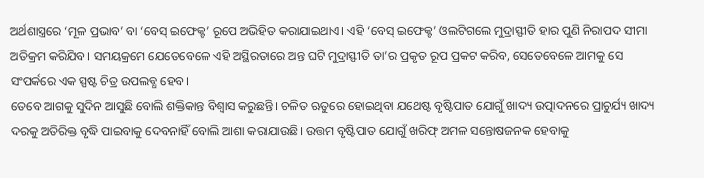ଅର୍ଥଶାସ୍ତ୍ରରେ ‘ମୂଳ ପ୍ରଭାବ’ ବା ‘ବେସ୍ ଇଫେକ୍ଟ’ ରୂପେ ଅଭିହିତ କରାଯାଇଥାଏ। ଏହି ‘ବେସ୍ ଇଫେକ୍ଟ’ ଓଲଟିଗଲେ ମୁଦ୍ରାସ୍ଫୀତି ହାର ପୁଣି ନିରାପଦ ସୀମା ଅତିକ୍ରମ କରିଯିବ। ସମୟକ୍ରମେ ଯେତେବେଳେ ଏହି ଅସ୍ଥିରତାରେ ଅନ୍ତ ଘଟି ମୁଦ୍ରାସ୍ଫୀତି ତା’ର ପ୍ରକୃତ ରୂପ ପ୍ରକଟ କରିବ, ସେତେବେଳେ ଆମକୁ ସେ ସଂପର୍କରେ ଏକ ସ୍ପଷ୍ଟ ଚିତ୍ର ଉପଲବ୍ଧ ହେବ।
ତେବେ ଆଗକୁ ସୁଦିନ ଆସୁଛି ବୋଲି ଶକ୍ତିକାନ୍ତ ବିଶ୍ବାସ କରୁଛନ୍ତି। ଚଳିତ ଋତୁରେ ହୋଇଥିବା ଯଥେଷ୍ଟ ବୃଷ୍ଟିପାତ ଯୋଗୁଁ ଖାଦ୍ୟ ଉତ୍ପାଦନରେ ପ୍ରାଚୁର୍ଯ୍ୟ ଖାଦ୍ୟ ଦରକୁ ଅତିରିକ୍ତ ବୃଦ୍ଧି ପାଇବାକୁ ଦେବନାହିଁ ବୋଲି ଆଶା କରାଯାଉଛି। ଉତ୍ତମ ବୃଷ୍ଟିପାତ ଯୋଗୁଁ ଖରିଫ୍ ଅମଳ ସନ୍ତୋଷଜନକ ହେବାକୁ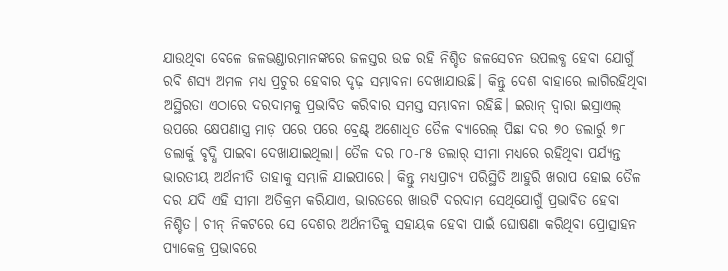ଯାଉଥିବା ବେଳେ ଜଳଭଣ୍ଡାରମାନଙ୍କରେ ଜଳସ୍ତର ଉଚ୍ଚ ରହି ନିଶ୍ଚିତ ଜଳସେଚନ ଉପଲବ୍ଧ ହେବା ଯୋଗୁଁ ରବି ଶସ୍ୟ ଅମଳ ମଧ୍ୟ ପ୍ରଚୁର ହେବାର ଦୃଢ଼ ସମ୍ଭାବନା ଦେଖାଯାଉଛି। କିନ୍ତୁ ଦେଶ ବାହାରେ ଲାଗିରହିଥିବା ଅସ୍ଥିରତା ଏଠାରେ ଦରଦାମକୁ ପ୍ରଭାବିତ କରିବାର ସମସ୍ତ ସମ୍ଭାବନା ରହିଛି। ଇରାନ୍ ଦ୍ବାରା ଇସ୍ରାଏଲ୍ ଉପରେ କ୍ଷେପଣାସ୍ତ୍ର ମାଡ଼ ପରେ ପରେ ବ୍ରେଣ୍ଟ୍ ଅଶୋଧିତ ତୈଳ ବ୍ୟାରେଲ୍ ପିଛା ଦର ୭୦ ଡଲାର୍ରୁ ୭୮ ଡଲାର୍କୁ ବୃଦ୍ଧି ପାଇବା ଦେଖାଯାଇଥିଲା। ତୈଳ ଦର ୮୦-୮୫ ଡଲାର୍ ସୀମା ମଧ୍ୟରେ ରହିଥିବା ପର୍ଯ୍ୟନ୍ତ ଭାରତୀୟ ଅର୍ଥନୀତି ତାହାକୁ ସମ୍ଭାଳି ଯାଇପାରେ। କିନ୍ତୁ ମଧ୍ୟପ୍ରାଚ୍ୟ ପରିସ୍ଥିତି ଆହୁରି ଖରାପ ହୋଇ ତୈଳ ଦର ଯଦି ଏହି ସୀମା ଅତିକ୍ରମ କରିଯାଏ, ଭାରତରେ ଖାଉଟି ଦରଦାମ ସେଥିଯୋଗୁଁ ପ୍ରଭାବିତ ହେବା ନିଶ୍ଚିତ। ଚୀନ୍ ନିକଟରେ ସେ ଦେଶର ଅର୍ଥନୀତିକୁ ସହାୟକ ହେବା ପାଇଁ ଘୋଷଣା କରିଥିବା ପ୍ରୋତ୍ସାହନ ପ୍ୟାକେଜ୍ର ପ୍ରଭାବରେ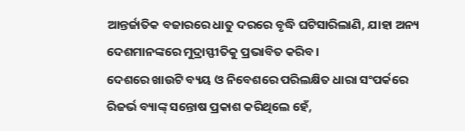ଆନ୍ତର୍ଜାତିକ ବଜାରରେ ଧାତୁ ଦରରେ ବୃଦ୍ଧି ଘଟିସାରିଲାଣି, ଯାହା ଅନ୍ୟ ଦେଶମାନଙ୍କରେ ମୁଦ୍ରାସ୍ଫୀତିକୁ ପ୍ରଭାବିତ କରିବ।
ଦେଶରେ ଖାଉଟି ବ୍ୟୟ ଓ ନିବେଶରେ ପରିଲକ୍ଷିତ ଧାରା ସଂପର୍କରେ ରିଜର୍ଭ ବ୍ୟାଙ୍କ୍ ସନ୍ତୋଷ ପ୍ରକାଶ କରିଥିଲେ ହେଁ,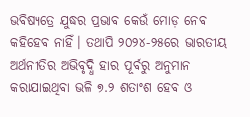ଭବିଷ୍ୟତ୍ରେ ଯୁଦ୍ଧର ପ୍ରଭାବ କେଉଁ ମୋଡ଼ ନେବ କହିହେବ ନାହିଁ। ତଥାପି ୨୦୨୪-୨୫ରେ ଭାରତୀୟ ଅର୍ଥନୀତିର ଅଭିବୃଦ୍ଧି ହାର ପୂର୍ବରୁ ଅନୁମାନ କରାଯାଇଥିବା ଭଳି ୭.୨ ଶତାଂଶ ହେବ ଓ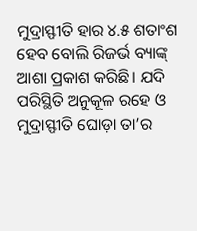ମୁଦ୍ରାସ୍ଫୀତି ହାର ୪.୫ ଶତାଂଶ ହେବ ବୋଲି ରିଜର୍ଭ ବ୍ୟାଙ୍କ୍ ଆଶା ପ୍ରକାଶ କରିଛି। ଯଦି ପରିସ୍ଥିତି ଅନୁକୂଳ ରହେ ଓ ମୁଦ୍ରାସ୍ଫୀତି ଘୋଡ଼ା ତା’ର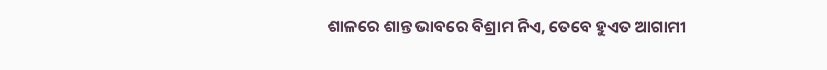ଶାଳରେ ଶାନ୍ତ ଭାବରେ ବିଶ୍ରାମ ନିଏ, ତେବେ ହୁଏତ ଆଗାମୀ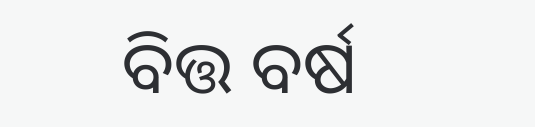ବିତ୍ତ ବର୍ଷ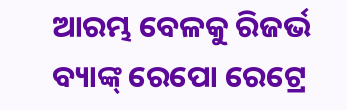ଆରମ୍ଭ ବେଳକୁ ରିଜର୍ଭ ବ୍ୟାଙ୍କ୍ ରେପୋ ରେଟ୍ରେ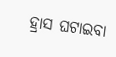ହ୍ରାସ ଘଟାଇବା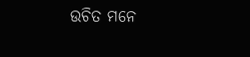ଉଚିତ ମନେ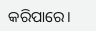କରିପାରେ।